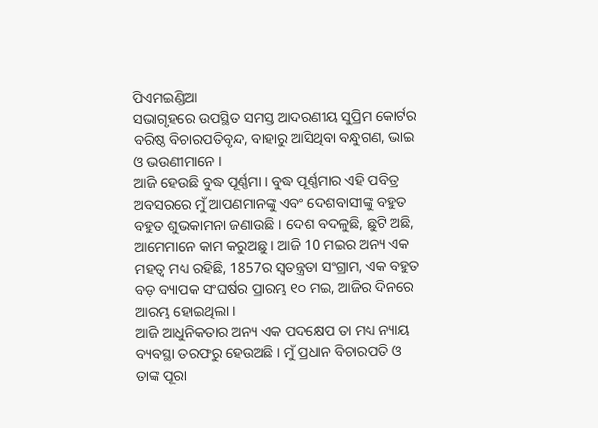ପିଏମଇଣ୍ଡିଆ
ସଭାଗୃହରେ ଉପସ୍ଥିତ ସମସ୍ତ ଆଦରଣୀୟ ସୁପ୍ରିମ କୋର୍ଟର ବରିଷ୍ଠ ବିଚାରପତିବୃନ୍ଦ, ବାହାରୁ ଆସିଥିବା ବନ୍ଧୁଗଣ, ଭାଇ ଓ ଭଉଣୀମାନେ ।
ଆଜି ହେଉଛି ବୁଦ୍ଧ ପୂର୍ଣ୍ଣମା । ବୁଦ୍ଧ ପୂର୍ଣ୍ଣମାର ଏହି ପବିତ୍ର ଅବସରରେ ମୁଁ ଆପଣମାନଙ୍କୁ ଏବଂ ଦେଶବାସୀଙ୍କୁ ବହୁତ ବହୁତ ଶୁଭକାମନା ଜଣାଉଛି । ଦେଶ ବଦଳୁଛି, ଛୁଟି ଅଛି, ଆମେମାନେ କାମ କରୁଅଛୁ । ଆଜି 10 ମଇର ଅନ୍ୟ ଏକ ମହତ୍ୱ ମଧ୍ୟ ରହିଛି, 1857ର ସ୍ୱତନ୍ତ୍ରତା ସଂଗ୍ରାମ, ଏକ ବହୁତ ବଡ଼ ବ୍ୟାପକ ସଂଘର୍ଷର ପ୍ରାରମ୍ଭ ୧୦ ମଇ, ଆଜିର ଦିନରେ ଆରମ୍ଭ ହୋଇଥିଲା ।
ଆଜି ଆଧୁନିକତାର ଅନ୍ୟ ଏକ ପଦକ୍ଷେପ ତା ମଧ୍ୟ ନ୍ୟାୟ ବ୍ୟବସ୍ଥା ତରଫରୁ ହେଉଅଛି । ମୁଁ ପ୍ରଧାନ ବିଚାରପତି ଓ ତାଙ୍କ ପୂରା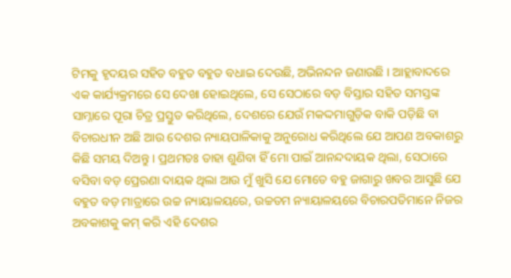ଟିମକୁ ହୃଦୟର ସହିତ ବହୁତ ବହୁତ ବଧାଇ ଦେଉଛି, ଅଭିନନ୍ଦନ ଜଣାଉଛି । ଆହ୍ଲାବାଦରେ ଏକ କାର୍ଯ୍ୟକ୍ରମରେ ସେ ଦେଖା ହୋଇଥିଲେ, ସେ ସେଠାରେ ବଡ଼ ବିସ୍ତାର ସହିତ ସମସ୍ତଙ୍କ ସାମ୍ନାରେ ପୂରା ଚିତ୍ର ପ୍ରସ୍ତୁତ କରିଥିଲେ, ଦେଶରେ ଯେଉଁ ମକଦ୍ଦମାଗୁଡ଼ିକ ବାକି ପଡ଼ିଛି ବା ବିଚାରଧୀନ ଅଛି ଆଉ ଦେଶର ନ୍ୟାୟପାଳିକାକୁ ଅନୁରୋଧ କରିଥିଲେ ଯେ ଆପଣ ଅବକାଶରୁ କିଛି ସମୟ ଦିଅନ୍ତୁ । ପ୍ରଥମତଃ ତାହା ଶୁଣିବା ହିଁ ମୋ ପାଇଁ ଆନନ୍ଦଦାୟକ ଥିଲା, ସେଠାରେ ବସିବା ବଡ଼ ପ୍ରେରଣା ଦାୟକ ଥିଲା ଆଉ ମୁଁ ଖୁସି ଯେ ମୋତେ ବହୁ ଜାଗାରୁ ଖବର ଆସୁଛି ଯେ ବହୁତ ବଡ଼ ମାତ୍ରାରେ ଉଚ୍ଚ ନ୍ୟାୟାଳୟରେ, ଉଚ୍ଚତମ ନ୍ୟାୟାଳୟରେ ବିଚାରପତିମାନେ ନିଜର ଅବକାଶକୁ କମ୍ କରି ଏହି ଦେଶର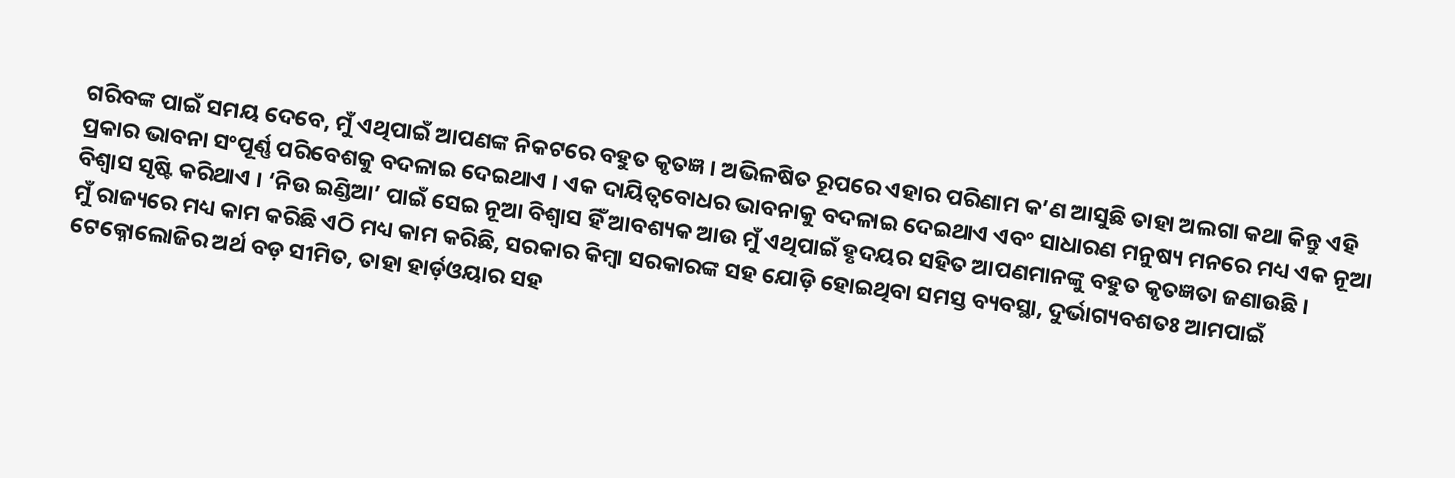ଗରିବଙ୍କ ପାଇଁ ସମୟ ଦେବେ, ମୁଁ ଏଥିପାଇଁ ଆପଣଙ୍କ ନିକଟରେ ବହୁତ କୃତଜ୍ଞ । ଅଭିଳଷିତ ରୂପରେ ଏହାର ପରିଣାମ କ’ଣ ଆସୁଛି ତାହା ଅଲଗା କଥା କିନ୍ତୁ ଏହି ପ୍ରକାର ଭାବନା ସଂପୂର୍ଣ୍ଣ ପରିବେଶକୁ ବଦଳାଇ ଦେଇଥାଏ । ଏକ ଦାୟିତ୍ୱବୋଧର ଭାବନାକୁ ବଦଳାଇ ଦେଇଥାଏ ଏବଂ ସାଧାରଣ ମନୁଷ୍ୟ ମନରେ ମଧ୍ୟ ଏକ ନୂଆ ବିଶ୍ୱାସ ସୃଷ୍ଟି କରିଥାଏ । ‘ନିଉ ଇଣ୍ଡିଆ’ ପାଇଁ ସେଇ ନୂଆ ବିଶ୍ୱାସ ହିଁ ଆବଶ୍ୟକ ଆଉ ମୁଁ ଏଥିପାଇଁ ହୃଦୟର ସହିତ ଆପଣମାନଙ୍କୁ ବହୁତ କୃତଜ୍ଞତା ଜଣାଉଛି ।
ମୁଁ ରାଜ୍ୟରେ ମଧ୍ୟ କାମ କରିଛି ଏଠି ମଧ୍ୟ କାମ କରିଛି, ସରକାର କିମ୍ବା ସରକାରଙ୍କ ସହ ଯୋଡ଼ି ହୋଇଥିବା ସମସ୍ତ ବ୍ୟବସ୍ଥା, ଦୁର୍ଭାଗ୍ୟବଶତଃ ଆମପାଇଁ ଟେକ୍ନୋଲୋଜିର ଅର୍ଥ ବଡ଼ ସୀମିତ, ତାହା ହାର୍ଡ଼ଓୟାର ସହ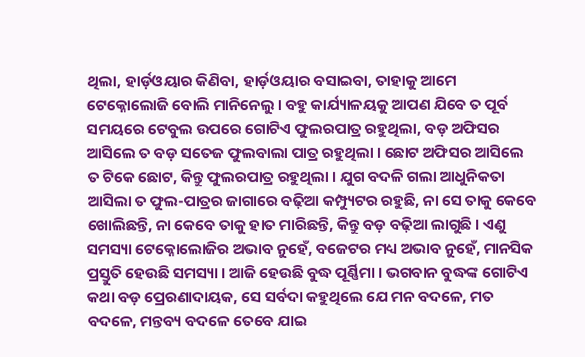ଥିଲା, ହାର୍ଡ଼ଓୟାର କିଣିବା, ହାର୍ଡ଼ଓୟାର ବସାଇବା, ତାହାକୁ ଆମେ ଟେକ୍ନୋଲୋଜି ବୋଲି ମାନିନେଲୁ । ବହୁ କାର୍ଯ୍ୟାଳୟକୁ ଆପଣ ଯିବେ ତ ପୂର୍ବ ସମୟରେ ଟେବୁଲ ଉପରେ ଗୋଟିଏ ଫୁଲରପାତ୍ର ରହୁଥିଲା, ବଡ଼ ଅଫିସର ଆସିଲେ ତ ବଡ଼ ସତେଜ ଫୁଲବାଲା ପାତ୍ର ରହୁଥିଲା । ଛୋଟ ଅଫିସର ଆସିଲେ ତ ଟିକେ ଛୋଟ, କିନ୍ତୁ ଫୁଲରପାତ୍ର ରହୁଥିଲା । ଯୁଗ ବଦଳି ଗଲା ଆଧୁନିକତା ଆସିଲା ତ ଫୁଲ-ପାତ୍ରର ଜାଗାରେ ବଢ଼ିଆ କମ୍ପ୍ୟୁଟର ରହୁଛି, ନା ସେ ତାକୁ କେବେ ଖୋଲିଛନ୍ତି, ନା କେବେ ତାକୁ ହାତ ମାରିଛନ୍ତି, କିନ୍ତୁ ବଡ଼ ବଢ଼ିଆ ଲାଗୁଛି । ଏଣୁ ସମସ୍ୟା ଟେକ୍ନୋଲୋଜିର ଅଭାବ ନୁହେଁ, ବଜେଟର ମଧ୍ୟ ଅଭାବ ନୁହେଁ, ମାନସିକ ପ୍ରସ୍ତୁତି ହେଉଛି ସମସ୍ୟା । ଆଜି ହେଉଛି ବୁଦ୍ଧ ପୂର୍ଣ୍ଣିମା । ଭଗବାନ ବୁଦ୍ଧଙ୍କ ଗୋଟିଏ କଥା ବଡ଼ ପ୍ରେରଣାଦାୟକ, ସେ ସର୍ବଦା କହୁଥିଲେ ଯେ ମନ ବଦଳେ, ମତ ବଦଳେ, ମନ୍ତବ୍ୟ ବଦଳେ ତେବେ ଯାଇ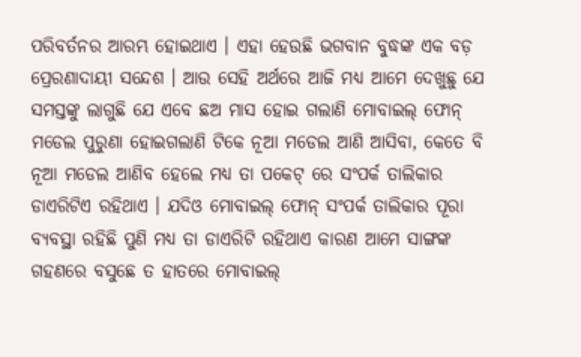ପରିବର୍ତନର ଆରମ୍ଭ ହୋଇଥାଏ । ଏହା ହେଉଛି ଭଗବାନ ବୁଦ୍ଧଙ୍କ ଏକ ବଡ଼ ପ୍ରେରଣାଦାୟୀ ସନ୍ଦେଶ । ଆଉ ସେହି ଅର୍ଥରେ ଆଜି ମଧ୍ୟ ଆମେ ଦେଖୁଛୁ ଯେ ସମସ୍ତଙ୍କୁ ଲାଗୁଛି ଯେ ଏବେ ଛଅ ମାସ ହୋଇ ଗଲାଣି ମୋବାଇଲ୍ ଫୋନ୍ ମଡେଲ ପୁରୁଣା ହୋଇଗଲାଣି ଟିକେ ନୂଆ ମଡେଲ ଆଣି ଆସିବା, କେତେ ବି ନୂଆ ମଡେଲ ଆଣିବ ହେଲେ ମଧ୍ୟ ତା ପକେଟ୍ ରେ ସଂପର୍କ ତାଲିକାର ଡାଏରିଟିଏ ରହିଥାଏ । ଯଦିଓ ମୋବାଇଲ୍ ଫୋନ୍ ସଂପର୍କ ତାଲିକାର ପୂରା ବ୍ୟବସ୍ଥା ରହିଛି ପୁଣି ମଧ୍ୟ ତା ଡାଏରିଟି ରହିଥାଏ କାରଣ ଆମେ ସାଙ୍ଗଙ୍କ ଗହଣରେ ବସୁଛେ ତ ହାତରେ ମୋବାଇଲ୍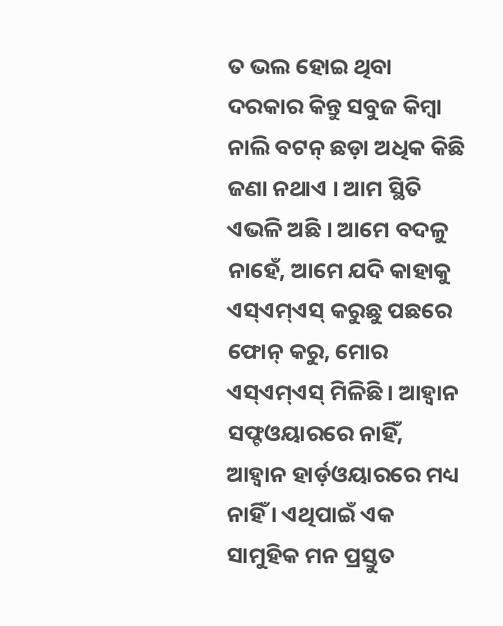ତ ଭଲ ହୋଇ ଥିବା ଦରକାର କିନ୍ତୁ ସବୁଜ କିମ୍ବା ନାଲି ବଟନ୍ ଛଡ଼ା ଅଧିକ କିଛି ଜଣା ନଥାଏ । ଆମ ସ୍ଥିତି ଏଭଳି ଅଛି । ଆମେ ବଦଳୁ ନାହେଁ, ଆମେ ଯଦି କାହାକୁ ଏସ୍ଏମ୍ଏସ୍ କରୁଛୁ ପଛରେ ଫୋନ୍ କରୁ, ମୋର ଏସ୍ଏମ୍ଏସ୍ ମିଳିଛି । ଆହ୍ୱାନ ସଫ୍ଟଓୟାରରେ ନାହିଁ, ଆହ୍ୱାନ ହାର୍ଡ଼ଓୟାରରେ ମଧ୍ୟ ନାହିଁ । ଏଥିପାଇଁ ଏକ ସାମୁହିକ ମନ ପ୍ରସ୍ତୁତ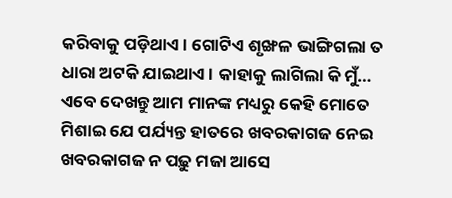କରିବାକୁ ପଡ଼ିଥାଏ । ଗୋଟିଏ ଶୃଙ୍ଖଳ ଭାଙ୍ଗିଗଲା ତ ଧାରା ଅଟକି ଯାଇଥାଏ । କାହାକୁ ଲାଗିଲା କି ମୁଁ… ଏବେ ଦେଖନ୍ତୁ ଆମ ମାନଙ୍କ ମଧ୍ୟରୁ କେହି ମୋତେ ମିଶାଇ ଯେ ପର୍ଯ୍ୟନ୍ତ ହାତରେ ଖବରକାଗଜ ନେଇ ଖବରକାଗଜ ନ ପଢ଼ୁ ମଜା ଆସେ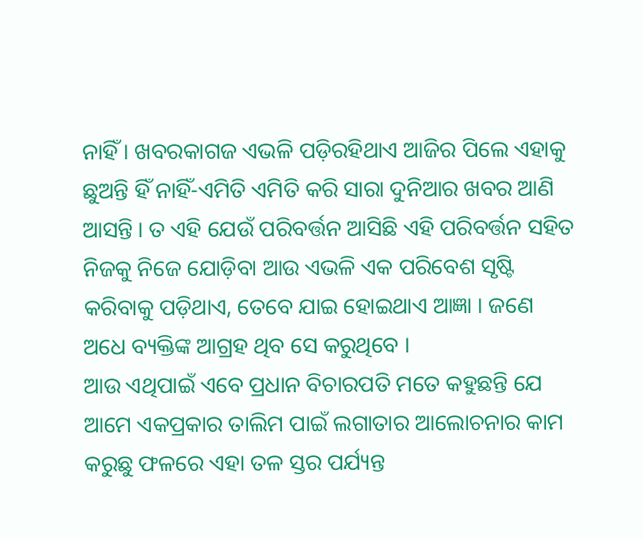ନାହିଁ । ଖବରକାଗଜ ଏଭଳି ପଡ଼ିରହିଥାଏ ଆଜିର ପିଲେ ଏହାକୁ ଛୁଅନ୍ତି ହିଁ ନାହିଁ-ଏମିତି ଏମିତି କରି ସାରା ଦୁନିଆର ଖବର ଆଣି ଆସନ୍ତି । ତ ଏହି ଯେଉଁ ପରିବର୍ତ୍ତନ ଆସିଛି ଏହି ପରିବର୍ତ୍ତନ ସହିତ ନିଜକୁ ନିଜେ ଯୋଡ଼ିବା ଆଉ ଏଭଳି ଏକ ପରିବେଶ ସୃଷ୍ଟି କରିବାକୁ ପଡ଼ିଥାଏ, ତେବେ ଯାଇ ହୋଇଥାଏ ଆଜ୍ଞା । ଜଣେ ଅଧେ ବ୍ୟକ୍ତିଙ୍କ ଆଗ୍ରହ ଥିବ ସେ କରୁଥିବେ ।
ଆଉ ଏଥିପାଇଁ ଏବେ ପ୍ରଧାନ ବିଚାରପତି ମତେ କହୁଛନ୍ତି ଯେ ଆମେ ଏକପ୍ରକାର ତାଲିମ ପାଇଁ ଲଗାତାର ଆଲୋଚନାର କାମ କରୁଛୁ ଫଳରେ ଏହା ତଳ ସ୍ତର ପର୍ଯ୍ୟନ୍ତ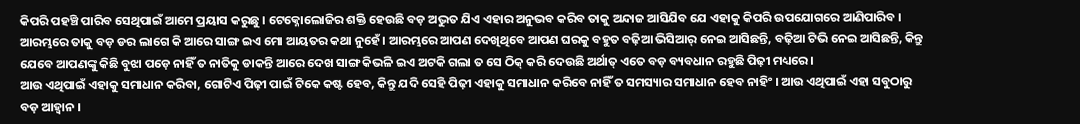କିପରି ପହଞ୍ଚି ପାରିବ ସେଥିପାଇଁ ଆମେ ପ୍ରୟାସ କରୁଛୁ । ଟେକ୍ନୋଲୋଜିର ଶକ୍ତି ହେଉଛି ବଡ଼ ଅଦ୍ଭୁତ ଯିଏ ଏହାର ଅନୁଭବ କରିବ ତାକୁ ଅନ୍ଦାଜ ଆସିଯିବ ଯେ ଏହାକୁ କିପରି ଉପଯୋଗରେ ଆଣିପାରିବ । ଆରମ୍ଭରେ ତାକୁ ବଡ଼ ଡର ଲାଗେ କି ଆରେ ସାଙ୍ଗ ଇଏ ମୋ ଆୟତର କଥା ନୁହେଁ । ଆରମ୍ଭରେ ଆପଣ ଦେଖିଥିବେ ଆପଣ ଘରକୁ ବହୁତ ବଢ଼ିଆ ଭିସିଆର୍ ନେଇ ଆସିଛନ୍ତି, ବଢ଼ିଆ ଟିଭି ନେଇ ଆସିଛନ୍ତି, କିନ୍ତୁ ଯେବେ ଆପଣଙ୍କୁ କିଛି ବୁଝା ପଡ଼େ ନାହିଁ ତ ନାତିକୁ ଡାକନ୍ତି ଆରେ ଦେଖ ସାଙ୍ଗ କିଭଳି ଇଏ ଅଟକି ଗଲା ତ ସେ ଠିକ୍ କରି ଦେଉଛି ଅର୍ଥାତ୍ ଏତେ ବଡ଼ ବ୍ୟବଧାନ ରହୁଛି ପିଢ଼ୀ ମଧ୍ୟରେ ।
ଆଉ ଏଥିପାଇଁ ଏହାକୁ ସମାଧାନ କରିବା, ଗୋଟିଏ ପିଢ଼ୀ ପାଇଁ ଟିକେ କଷ୍ଟ ହେବ, କିନ୍ତୁ ଯଦି ସେହି ପିଢ଼ୀ ଏହାକୁ ସମାଧାନ କରିବେ ନାହିଁ ତ ସମସ୍ୟାର ସମାଧାନ ହେବ ନାହିଂ । ଆଉ ଏଥିପାଇଁ ଏହା ସବୁଠାରୁ ବଡ଼ ଆହ୍ୱାନ ।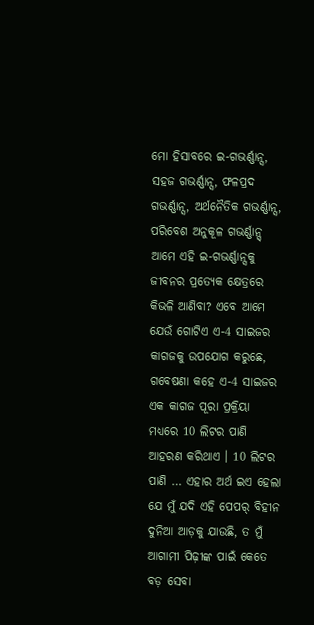ମୋ ହିସାବରେ ଇ-ଗଭର୍ଣ୍ଣାନ୍ସ, ସହଜ ଗଭର୍ଣ୍ଣାନ୍ସ, ଫଳପ୍ରଦ ଗଭର୍ଣ୍ଣାନ୍ସ, ଅର୍ଥନୈତିକ ଗଭର୍ଣ୍ଣାନ୍ସ, ପରିବେଶ ଅନୁକୂଳ ଗଭର୍ଣ୍ଣାନ୍ସ୍ ଆମେ ଏହି ଇ-ଗଭର୍ଣ୍ଣାନ୍ସକୁ ଜୀବନର ପ୍ରତ୍ୟେକ କ୍ଷେତ୍ରରେ କିଭଳି ଆଣିବା? ଏବେ ଆମେ ଯେଉଁ ଗୋଟିଏ ଏ-4 ସାଇଜର କାଗଜକୁ ଉପଯୋଗ କରୁଛେ, ଗବେଷଣା କହେ ଏ-4 ସାଇଜର ଏକ କାଗଜ ପୂରା ପ୍ରକ୍ରିୟା ମଧ୍ୟରେ 10 ଲିଟର ପାଣି ଆହରଣ କରିଥାଏ । 10 ଲିଟର ପାଣି … ଏହାର ଅର୍ଥ ଇଏ ହେଲା ଯେ ମୁଁ ଯଦି ଏହି ପେପର୍ ବିହୀନ ଦୁନିଆ ଆଡ଼କୁ ଯାଉଛି, ତ ମୁଁ ଆଗାମୀ ପିଢ଼ୀଙ୍କ ପାଇଁ କେତେ ବଡ଼ ସେବା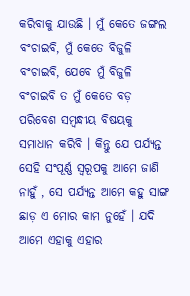କରିବାକୁ ଯାଉଛି । ମୁଁ କେତେ ଜଙ୍ଗଲ ବଂଚାଇବି, ମୁଁ କେତେ ବିଜୁଳି ବଂଚାଇବି, ଯେବେ ମୁଁ ବିଜୁଳି ବଂଚାଇବି ତ ମୁଁ କେତେ ବଡ଼ ପରିବେଶ ସମ୍ବନ୍ଧୀୟ ବିଷୟକୁ ସମାଧାନ କରିବି । କିନ୍ତୁ ଯେ ପର୍ଯ୍ୟନ୍ତ ସେହି ସଂପୂର୍ଣ୍ଣ ସ୍ୱରୂପକୁ ଆମେ ଜାଣି ନାହୁଁ , ସେ ପର୍ଯ୍ୟନ୍ତ ଆମେ କହୁ ସାଙ୍ଗ ଛାଡ଼ ଏ ମୋର କାମ ନୁହେଁ । ଯଦି ଆମେ ଏହାକୁ ଏହାର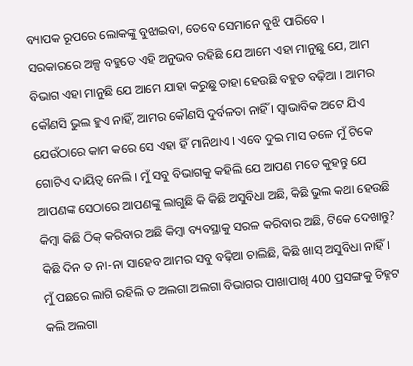ବ୍ୟାପକ ରୂପରେ ଲୋକଙ୍କୁ ବୁଝାଇବା, ତେବେ ସେମାନେ ବୁଝି ପାରିବେ ।
ସରକାରରେ ଅଳ୍ପ ବହୁତେ ଏହି ଅନୁଭବ ରହିଛି ଯେ ଆମେ ଏହା ମାନୁଛୁ ଯେ, ଆମ ବିଭାଗ ଏହା ମାନୁଛି ଯେ ଆମେ ଯାହା କରୁଛୁ ତାହା ହେଉଛି ବହୁତ ବଢ଼ିଆ । ଆମର କୌଣସି ଭୁଲ ହୁଏ ନାହିଁ, ଆମର କୌଣସି ଦୁର୍ବଳତା ନାହିଁ । ସ୍ୱାଭାବିକ ଅଟେ ଯିଏ ଯେଉଁଠାରେ କାମ କରେ ସେ ଏହା ହିଁ ମାନିଥାଏ । ଏବେ ଦୁଇ ମାସ ତଳେ ମୁଁ ଟିକେ ଗୋଟିଏ ଦାୟିତ୍ୱ ନେଲି । ମୁଁ ସବୁ ବିଭାଗକୁ କହିଲି ଯେ ଆପଣ ମତେ କୁହନ୍ତୁ ଯେ ଆପଣଙ୍କ ସେଠାରେ ଆପଣଙ୍କୁ ଲାଗୁଛି କି କିଛି ଅସୁବିଧା ଅଛି, କିଛି ଭୁଲ କଥା ହେଉଛି କିମ୍ବା କିଛି ଠିକ୍ କରିବାର ଅଛି କିମ୍ବା ବ୍ୟବସ୍ଥାକୁ ସରଳ କରିବାର ଅଛି, ଟିକେ ଦେଖାନ୍ତୁ? କିଛି ଦିନ ତ ନା-ନା ସାହେବ ଆମର ସବୁ ବଢ଼ିଆ ଚାଲିଛି, କିଛି ଖାସ୍ ଅସୁବିଧା ନାହିଁ । ମୁଁ ପଛରେ ଲାଗି ରହିଲି ତ ଅଲଗା ଅଲଗା ବିଭାଗର ପାଖାପାଖି 400 ପ୍ରସଙ୍ଗକୁ ଚିହ୍ନଟ କଲି ଅଲଗା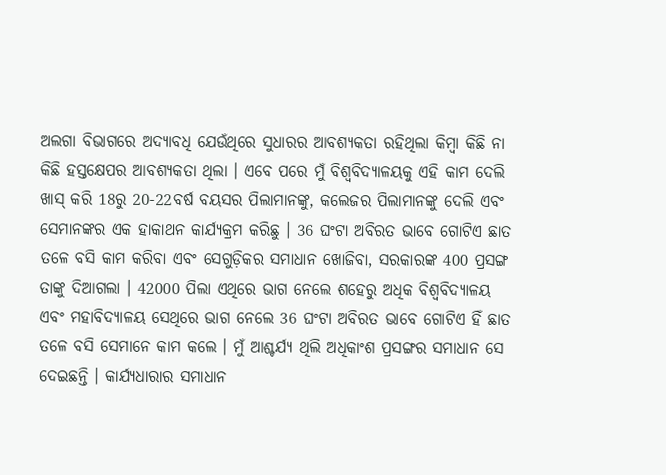ଅଲଗା ବିଭାଗରେ ଅଦ୍ୟାବଧି ଯେଉଁଥିରେ ସୁଧାରର ଆବଶ୍ୟକତା ରହିଥିଲା କିମ୍ବା କିଛି ନା କିଛି ହସ୍ତକ୍ଷେପର ଆବଶ୍ୟକତା ଥିଲା । ଏବେ ପରେ ମୁଁ ବିଶ୍ୱବିଦ୍ୟାଳୟକୁ ଏହି କାମ ଦେଲି ଖାସ୍ କରି 18ରୁ 20-22ବର୍ଷ ବୟସର ପିଲାମାନଙ୍କୁ, କଲେଜର ପିଲାମାନଙ୍କୁ ଦେଲି ଏବଂ ସେମାନଙ୍କର ଏକ ହାକାଥନ କାର୍ଯ୍ୟକ୍ରମ କରିଛୁ । 36 ଘଂଟା ଅବିରତ ଭାବେ ଗୋଟିଏ ଛାତ ତଳେ ବସି କାମ କରିବା ଏବଂ ସେଗୁଡ଼ିକର ସମାଧାନ ଖୋଜିବା, ସରକାରଙ୍କ 400 ପ୍ରସଙ୍ଗ ତାଙ୍କୁ ଦିଆଗଲା । 42000 ପିଲା ଏଥିରେ ଭାଗ ନେଲେ ଶହେରୁ ଅଧିକ ବିଶ୍ୱବିଦ୍ୟାଳୟ ଏବଂ ମହାବିଦ୍ୟାଳୟ ସେଥିରେ ଭାଗ ନେଲେ 36 ଘଂଟା ଅବିରତ ଭାବେ ଗୋଟିଏ ହିଁ ଛାତ ତଳେ ବସି ସେମାନେ କାମ କଲେ । ମୁଁ ଆଶ୍ଚର୍ଯ୍ୟ ଥିଲି ଅଧିକାଂଶ ପ୍ରସଙ୍ଗର ସମାଧାନ ସେ ଦେଇଛନ୍ତି । କାର୍ଯ୍ୟଧାରାର ସମାଧାନ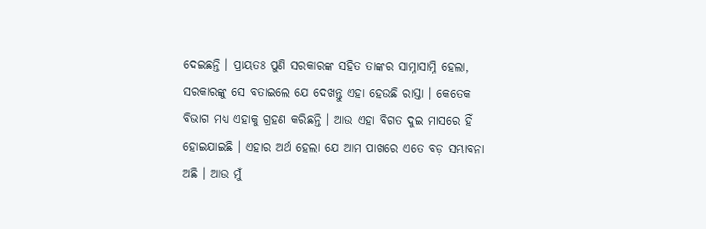ଦେଇଛନ୍ତି । ପ୍ରାୟତଃ ପୁଣି ସରକାରଙ୍କ ସହିତ ତାଙ୍କର ସାମ୍ନାସାମ୍ନି ହେଲା, ସରକାରଙ୍କୁ ସେ ବତାଇଲେ ଯେ ଦେଖନ୍ତୁ ଏହା ହେଉଛି ରାସ୍ତା । କେତେକ ବିଭାଗ ମଧ୍ୟ ଏହାକୁ ଗ୍ରହଣ କରିଛନ୍ତି । ଆଉ ଏହା ବିଗତ ଦୁଇ ମାସରେ ହିଁ ହୋଇଯାଇଛି । ଏହାର ଅର୍ଥ ହେଲା ଯେ ଆମ ପାଖରେ ଏତେ ବଡ଼ ସମ୍ଭାବନା ଅଛି । ଆଉ ମୁଁ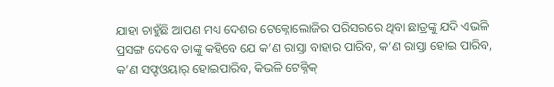ଯାହା ଚାହୁଁଛି ଆପଣ ମଧ୍ୟ ଦେଶର ଟେକ୍ନୋଲୋଜିର ପରିସରରେ ଥିବା ଛାତ୍ରଙ୍କୁ ଯଦି ଏଭଳି ପ୍ରସଙ୍ଗ ଦେବେ ତାଙ୍କୁ କହିବେ ଯେ କ’ଣ ରାସ୍ତା ବାହାର ପାରିବ, କ’ଣ ରାସ୍ତା ହୋଇ ପାରିବ, କ’ଣ ସଫ୍ଟଓୟାର୍ ହୋଇପାରିବ, କିଭଳି ଟେକ୍ନିକ୍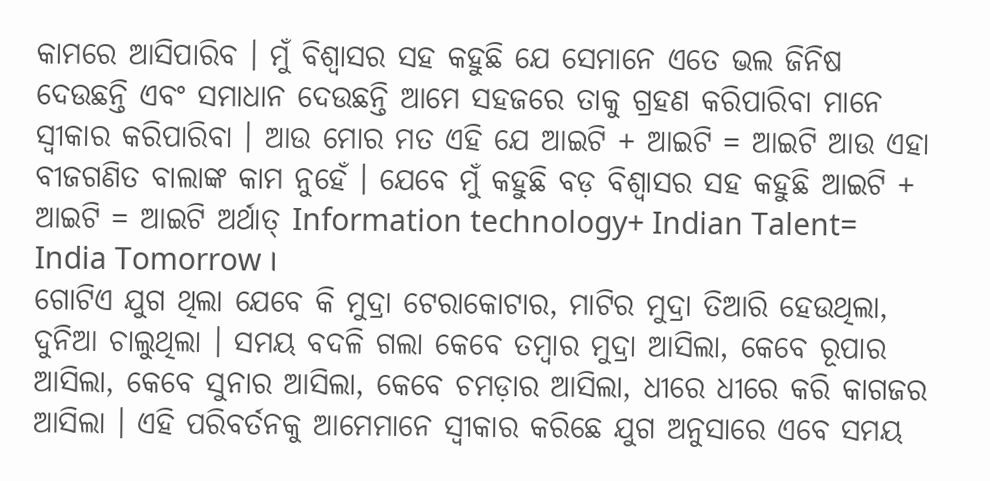କାମରେ ଆସିପାରିବ । ମୁଁ ବିଶ୍ୱାସର ସହ କହୁଛି ଯେ ସେମାନେ ଏତେ ଭଲ ଜିନିଷ ଦେଉଛନ୍ତି ଏବଂ ସମାଧାନ ଦେଉଛନ୍ତି ଆମେ ସହଜରେ ତାକୁ ଗ୍ରହଣ କରିପାରିବା ମାନେ ସ୍ୱୀକାର କରିପାରିବା । ଆଉ ମୋର ମତ ଏହି ଯେ ଆଇଟି + ଆଇଟି = ଆଇଟି ଆଉ ଏହା ବୀଜଗଣିତ ବାଲାଙ୍କ କାମ ନୁହେଁ । ଯେବେ ମୁଁ କହୁଛି ବଡ଼ ବିଶ୍ୱାସର ସହ କହୁଛି ଆଇଟି + ଆଇଟି = ଆଇଟି ଅର୍ଥାତ୍ Information technology+ Indian Talent= India Tomorrow ।
ଗୋଟିଏ ଯୁଗ ଥିଲା ଯେବେ କି ମୁଦ୍ରା ଟେରାକୋଟାର, ମାଟିର ମୁଦ୍ରା ତିଆରି ହେଉଥିଲା, ଦୁନିଆ ଚାଲୁଥିଲା । ସମୟ ବଦଳି ଗଲା କେବେ ତମ୍ବାର ମୁଦ୍ରା ଆସିଲା, କେବେ ରୂପାର ଆସିଲା, କେବେ ସୁନାର ଆସିଲା, କେବେ ଚମଡ଼ାର ଆସିଲା, ଧୀରେ ଧୀରେ କରି କାଗଜର ଆସିଲା । ଏହି ପରିବର୍ତନକୁ ଆମେମାନେ ସ୍ୱୀକାର କରିଛେ ଯୁଗ ଅନୁସାରେ ଏବେ ସମୟ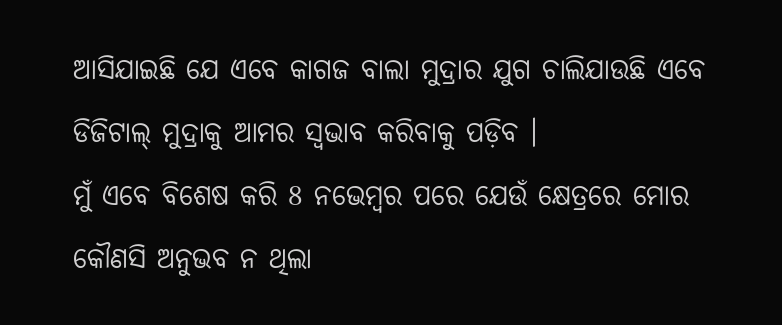ଆସିଯାଇଛି ଯେ ଏବେ କାଗଜ ବାଲା ମୁଦ୍ରାର ଯୁଗ ଚାଲିଯାଉଛି ଏବେ ଡିଜିଟାଲ୍ ମୁଦ୍ରାକୁ ଆମର ସ୍ୱଭାବ କରିବାକୁ ପଡ଼ିବ ।
ମୁଁ ଏବେ ବିଶେଷ କରି 8 ନଭେମ୍ବର ପରେ ଯେଉଁ କ୍ଷେତ୍ରରେ ମୋର କୌଣସି ଅନୁଭବ ନ ଥିଲା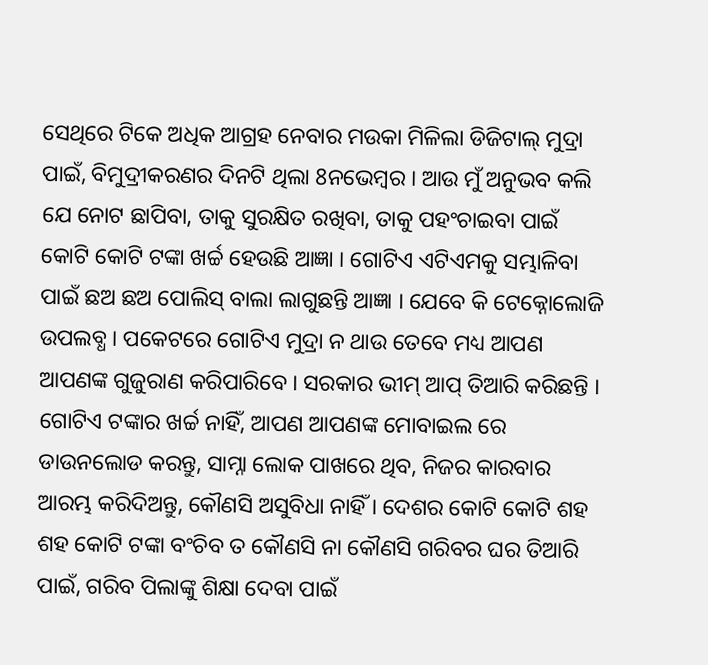ସେଥିରେ ଟିକେ ଅଧିକ ଆଗ୍ରହ ନେବାର ମଉକା ମିଳିଲା ଡିଜିଟାଲ୍ ମୁଦ୍ରା ପାଇଁ, ବିମୁଦ୍ରୀକରଣର ଦିନଟି ଥିଲା 8ନଭେମ୍ବର । ଆଉ ମୁଁ ଅନୁଭବ କଲି ଯେ ନୋଟ ଛାପିବା, ତାକୁ ସୁରକ୍ଷିତ ରଖିବା, ତାକୁ ପହଂଚାଇବା ପାଇଁ କୋଟି କୋଟି ଟଙ୍କା ଖର୍ଚ୍ଚ ହେଉଛି ଆଜ୍ଞା । ଗୋଟିଏ ଏଟିଏମକୁ ସମ୍ଭାଳିବା ପାଇଁ ଛଅ ଛଅ ପୋଲିସ୍ ବାଲା ଲାଗୁଛନ୍ତି ଆଜ୍ଞା । ଯେବେ କି ଟେକ୍ନୋଲୋଜି ଉପଲବ୍ଧ । ପକେଟରେ ଗୋଟିଏ ମୁଦ୍ରା ନ ଥାଉ ତେବେ ମଧ୍ୟ ଆପଣ ଆପଣଙ୍କ ଗୁଜୁରାଣ କରିପାରିବେ । ସରକାର ଭୀମ୍ ଆପ୍ ତିଆରି କରିଛନ୍ତି । ଗୋଟିଏ ଟଙ୍କାର ଖର୍ଚ୍ଚ ନାହିଁ, ଆପଣ ଆପଣଙ୍କ ମୋବାଇଲ ରେ ଡାଉନଲୋଡ କରନ୍ତୁ, ସାମ୍ନା ଲୋକ ପାଖରେ ଥିବ, ନିଜର କାରବାର ଆରମ୍ଭ କରିଦିଅନ୍ତୁ, କୌଣସି ଅସୁବିଧା ନାହିଁ । ଦେଶର କୋଟି କୋଟି ଶହ ଶହ କୋଟି ଟଙ୍କା ବଂଚିବ ତ କୌଣସି ନା କୌଣସି ଗରିବର ଘର ତିଆରି ପାଇଁ, ଗରିବ ପିଲାଙ୍କୁ ଶିକ୍ଷା ଦେବା ପାଇଁ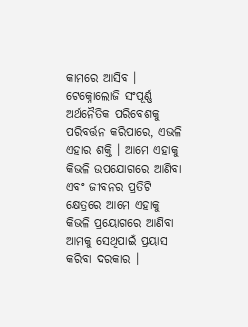କାମରେ ଆସିବ ।
ଟେକ୍ନୋଲୋଜି ସଂପୂର୍ଣ୍ଣ ଅର୍ଥନୈତିକ ପରିବେଶକୁ ପରିବର୍ତ୍ତନ କରିପାରେ, ଏଭଳି ଏହାର ଶକ୍ତି । ଆମେ ଏହାକୁ କିଭଳି ଉପଯୋଗରେ ଆଣିବା ଏବଂ ଜୀବନର ପ୍ରତିଟି କ୍ଷେତ୍ରରେ ଆମେ ଏହାକୁ କିଭଳି ପ୍ରୟୋଗରେ ଆଣିବା ଆମକୁ ସେଥିପାଇଁ ପ୍ରୟାସ କରିବା ଦରକାର ।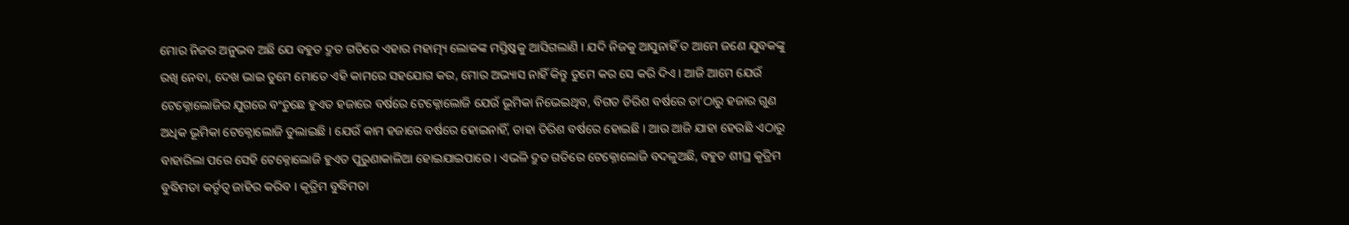ମୋର ନିଜର ଅନୁଭବ ଅଛି ଯେ ବହୁତ ଦ୍ରୁତ ଗତିରେ ଏହାର ମହାତ୍ମ୍ୟ ଲୋକଙ୍କ ମସ୍ତିଷ୍କକୁ ଆସିଗଲାଣି । ଯଦି ନିଜକୁ ଆସୁନାହିଁ ତ ଆମେ ଜଣେ ଯୁବକଙ୍କୁ ରଖି ନେବା, ଦେଖ ଭାଇ ତୁମେ ମୋତେ ଏହି କାମରେ ସହଯୋଗ କର, ମୋର ଅଭ୍ୟାସ ନାହିଁ କିନ୍ତୁ ତୁମେ କର ସେ କରି ଦିଏ । ଆଜି ଆମେ ଯେଉଁ ଟେକ୍ନୋଲୋଜିର ଯୁଗରେ ବଂଚୁଛେ ହୁଏତ ହଜାରେ ବର୍ଷରେ ଟେକ୍ନୋଲୋଜି ଯେଉଁ ଭୂମିକା ନିଭେଇଥିବ, ବିଗତ ତିରିଶ ବର୍ଷରେ ତା’ଠାରୁ ହଜାର ଗୁଣ ଅଧିକ ଭୂମିକା ଟେକ୍ନୋଲୋଜି ତୁଲାଇଛି । ଯେଉଁ କାମ ହଜାରେ ବର୍ଷରେ ହୋଇନାହିଁ, ତାହା ତିରିଶ ବର୍ଷରେ ହୋଇଛି । ଆଉ ଆଜି ଯାହା ହେଉଛି ଏଠାରୁ ବାହାରିଲା ପରେ ସେହି ଟେକ୍ନୋଲୋଜି ହୁଏତ ପୁରୁଣାକାଳିଆ ହୋଇଯାଇପାରେ । ଏଭଳି ଦ୍ରୁତ ଗତିରେ ଟେକ୍ନୋଲୋଜି ବଦଳୁଅଛି, ବହୁତ ଶୀଘ୍ର କୃତ୍ରିମ ବୁଦ୍ଧିମତା କର୍ତୃତ୍ୱ ଜାହିର କରିବ । କୃତ୍ରିମ ବୁଦ୍ଧିମତା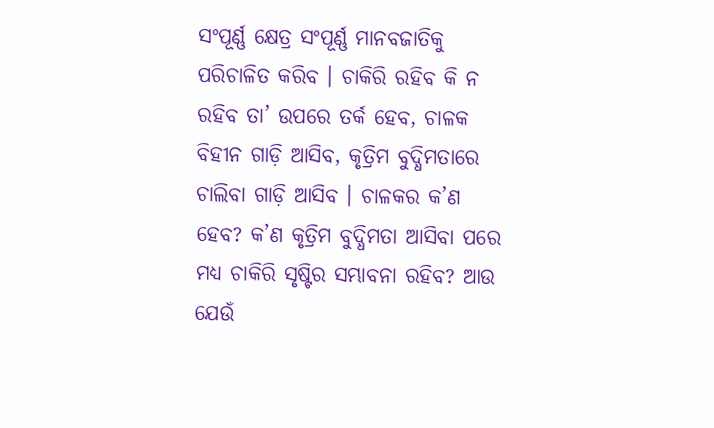ସଂପୂର୍ଣ୍ଣ କ୍ଷେତ୍ର ସଂପୂର୍ଣ୍ଣ ମାନବଜାତିକୁ ପରିଚାଳିତ କରିବ । ଚାକିରି ରହିବ କି ନ ରହିବ ତା’ ଉପରେ ତର୍କ ହେବ, ଚାଳକ ବିହୀନ ଗାଡ଼ି ଆସିବ, କୃତ୍ରିମ ବୁଦ୍ଧିମତାରେ ଚାଲିବା ଗାଡ଼ି ଆସିବ । ଚାଳକର କ’ଣ ହେବ? କ’ଣ କୃତ୍ରିମ ବୁଦ୍ଧିମତା ଆସିବା ପରେ ମଧ୍ୟ ଚାକିରି ସୃଷ୍ଟିର ସମ୍ଭାବନା ରହିବ? ଆଉ ଯେଉଁ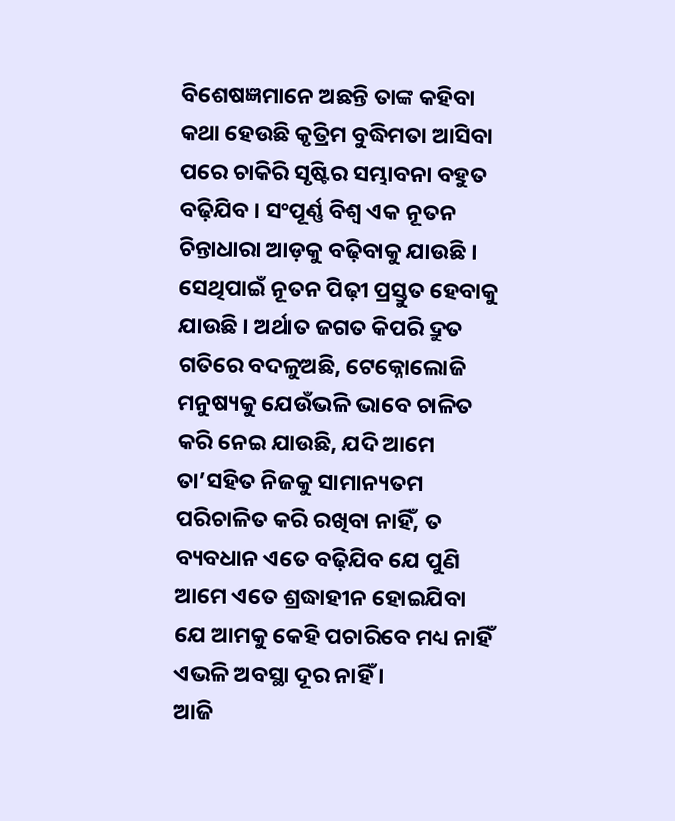ବିଶେଷଜ୍ଞମାନେ ଅଛନ୍ତି ତାଙ୍କ କହିବା କଥା ହେଉଛି କୃତ୍ରିମ ବୁଦ୍ଧିମତା ଆସିବା ପରେ ଚାକିରି ସୃଷ୍ଟିର ସମ୍ଭାବନା ବହୁତ ବଢ଼ିଯିବ । ସଂପୂର୍ଣ୍ଣ ବିଶ୍ୱ ଏକ ନୂତନ ଚିନ୍ତାଧାରା ଆଡ଼କୁ ବଢ଼ିବାକୁ ଯାଉଛି । ସେଥିପାଇଁ ନୂତନ ପିଢ଼ୀ ପ୍ରସ୍ତୁତ ହେବାକୁ ଯାଉଛି । ଅର୍ଥାତ ଜଗତ କିପରି ଦ୍ରୁତ ଗତିରେ ବଦଳୁଅଛି, ଟେକ୍ନୋଲୋଜି ମନୁଷ୍ୟକୁ ଯେଉଁଭଳି ଭାବେ ଚାଳିତ କରି ନେଇ ଯାଉଛି, ଯଦି ଆମେ ତା’ସହିତ ନିଜକୁ ସାମାନ୍ୟତମ ପରିଚାଳିତ କରି ରଖିବା ନାହିଁ, ତ ବ୍ୟବଧାନ ଏତେ ବଢ଼ିଯିବ ଯେ ପୁଣି ଆମେ ଏତେ ଶ୍ରଦ୍ଧାହୀନ ହୋଇଯିବା ଯେ ଆମକୁ କେହି ପଚାରିବେ ମଧ୍ୟ ନାହିଁ ଏଭଳି ଅବସ୍ଥା ଦୂର ନାହିଁ ।
ଆଜି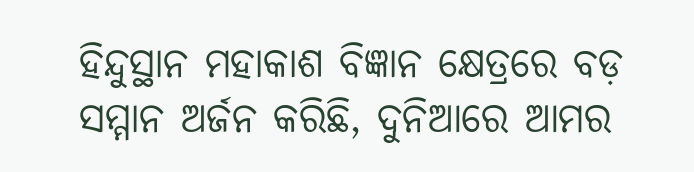ହିନ୍ଦୁସ୍ଥାନ ମହାକାଶ ବିଜ୍ଞାନ କ୍ଷେତ୍ରରେ ବଡ଼ ସମ୍ମାନ ଅର୍ଜନ କରିଛି, ଦୁନିଆରେ ଆମର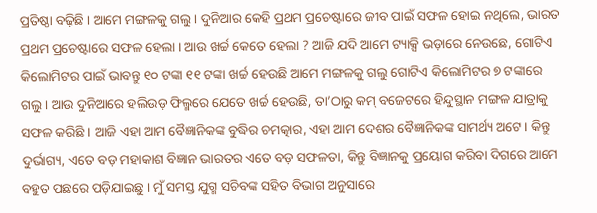ପ୍ରତିଷ୍ଠା ବଢ଼ିଛି । ଆମେ ମଙ୍ଗଳକୁ ଗଲୁ । ଦୁନିଆର କେହି ପ୍ରଥମ ପ୍ରଚେଷ୍ଟାରେ ଜୀବ ପାଇଁ ସଫଳ ହୋଇ ନଥିଲେ, ଭାରତ ପ୍ରଥମ ପ୍ରଚେଷ୍ଟାରେ ସଫଳ ହେଲା । ଆଉ ଖର୍ଚ୍ଚ କେତେ ହେଲା ? ଆଜି ଯଦି ଆମେ ଟ୍ୟାକ୍ସି ଭଡ଼ାରେ ନେଉଛେ, ଗୋଟିଏ କିଲୋମିଟର ପାଇଁ ଭାବନ୍ତୁ ୧୦ ଟଙ୍କା ୧୧ ଟଙ୍କା ଖର୍ଚ୍ଚ ହେଉଛି ଆମେ ମଙ୍ଗଳକୁ ଗଲୁ ଗୋଟିଏ କିଲୋମିଟର ୭ ଟଙ୍କାରେ ଗଲୁ । ଆଉ ଦୁନିଆରେ ହଲିଉଡ଼ ଫିଲ୍ମରେ ଯେତେ ଖର୍ଚ୍ଚ ହେଉଛି, ତା’ଠାରୁ କମ୍ ବଜେଟରେ ହିନ୍ଦୁସ୍ଥାନ ମଙ୍ଗଳ ଯାତ୍ରାକୁ ସଫଳ କରିଛି । ଆଜି ଏହା ଆମ ବୈଜ୍ଞାନିକଙ୍କ ବୁଦ୍ଧିର ଚମତ୍କାର, ଏହା ଆମ ଦେଶର ବୈଜ୍ଞାନିକଙ୍କ ସାମର୍ଥ୍ୟ ଅଟେ । କିନ୍ତୁ ଦୁର୍ଭାଗ୍ୟ, ଏତେ ବଡ଼ ମହାକାଶ ବିଜ୍ଞାନ ଭାରତର ଏତେ ବଡ଼ ସଫଳତା, କିନ୍ତୁ ବିଜ୍ଞାନକୁ ପ୍ରୟୋଗ କରିବା ଦିଗରେ ଆମେ ବହୁତ ପଛରେ ପଡ଼ିଯାଇଛୁ । ମୁଁ ସମସ୍ତ ଯୁଗ୍ମ ସଚିବଙ୍କ ସହିତ ବିଭାଗ ଅନୁସାରେ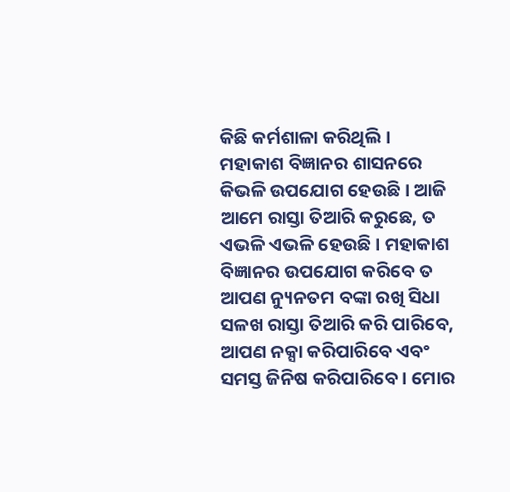କିଛି କର୍ମଶାଳା କରିଥିଲି । ମହାକାଶ ବିଜ୍ଞାନର ଶାସନରେ କିଭଳି ଉପଯୋଗ ହେଉଛି । ଆଜି ଆମେ ରାସ୍ତା ତିଆରି କରୁଛେ, ତ ଏଭଳି ଏଭଳି ହେଉଛି । ମହାକାଶ ବିଜ୍ଞାନର ଉପଯୋଗ କରିବେ ତ ଆପଣ ନ୍ୟୁନତମ ବଙ୍କା ରଖି ସିଧା ସଳଖ ରାସ୍ତା ତିଆରି କରି ପାରିବେ, ଆପଣ ନକ୍ସା କରିପାରିବେ ଏବଂ ସମସ୍ତ ଜିନିଷ କରିପାରିବେ । ମୋର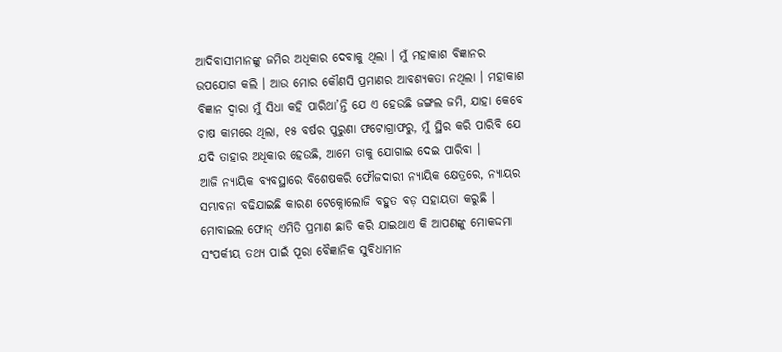ଆଦିବାସୀମାନଙ୍କୁ ଜମିର ଅଧିକାର ଦେବାକୁ ଥିଲା । ମୁଁ ମହାକାଶ ବିଜ୍ଞାନର ଉପଯୋଗ କଲି । ଆଉ ମୋର କୌଣସି ପ୍ରମାଣର ଆବଶ୍ୟକତା ନଥିଲା । ମହାକାଶ ବିଜ୍ଞାନ ଦ୍ୱାରା ମୁଁ ସିଧା କହି ପାରିଥା’ନ୍ତି ଯେ ଏ ହେଉଛି ଜଙ୍ଗଲ ଜମି, ଯାହା କେବେ ଚାଷ କାମରେ ଥିଲା, ୧୫ ବର୍ଷର ପୁରୁଣା ଫଟୋଗ୍ରାଫରୁ, ମୁଁ ସ୍ଥିର କରି ପାରିବି ଯେ ଯଦି ତାହାର ଅଧିକାର ହେଉଛି, ଆମେ ତାକୁ ଯୋଗାଇ ଦେଇ ପାରିବା ।
ଆଜି ନ୍ୟାୟିକ ବ୍ୟବସ୍ଥାରେ ବିଶେଷକରି ଫୌଜଦାରୀ ନ୍ୟାୟିକ କ୍ଷେତ୍ରରେ, ନ୍ୟାୟର ସମ୍ଭାବନା ବଢିଯାଇଛି କାରଣ ଟେକ୍ନୋଲୋଜି ବହୁତ ବଡ଼ ସହାୟତା କରୁଛି । ମୋବାଇଲ ଫୋନ୍ ଏମିତି ପ୍ରମାଣ ଛାଡି କରି ଯାଇଥାଏ କି ଆପଣଙ୍କୁ ମୋକଦ୍ଦମା ସଂପର୍କୀୟ ତଥ୍ୟ ପାଇଁ ପୂରା ବୈଜ୍ଞାନିକ ସୁବିଧାମାନ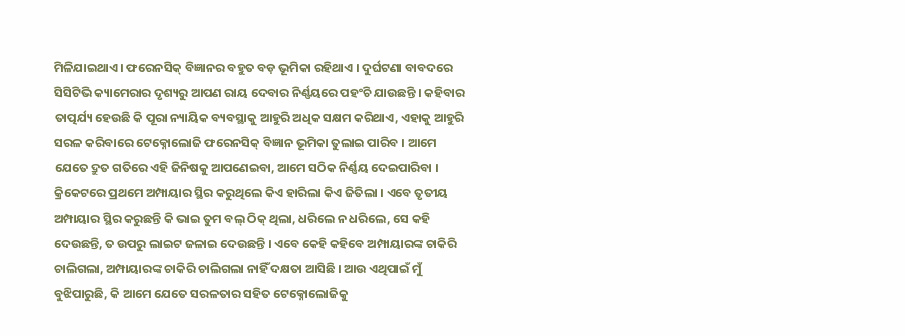ମିଳିଯାଇଥାଏ । ଫରେନସିକ୍ ବିଜ୍ଞାନର ବହୁତ ବଡ଼ ଭୂମିକା ରହିଥାଏ । ଦୁର୍ଘଟଣା ବାବଦରେ ସିସିଟିଭି କ୍ୟାମେରାର ଦୃଶ୍ୟରୁ ଆପଣ ରାୟ ଦେବାର ନିର୍ଣ୍ଣୟରେ ପହଂଚି ଯାଉଛନ୍ତି । କହିବାର ତାତ୍ପର୍ଯ୍ୟ ହେଉଛି କି ପୂରା ନ୍ୟାୟିକ ବ୍ୟବସ୍ଥାକୁ ଆହୁରି ଅଧିକ ସକ୍ଷମ କରିଥାଏ, ଏହାକୁ ଆହୁରି ସରଳ କରିବାରେ ଟେକ୍ନୋଲୋଜି ଫରେନସିକ୍ ବିଜ୍ଞାନ ଭୂମିକା ତୁଲାଇ ପାରିବ । ଆମେ ଯେତେ ଦ୍ରୁତ ଗତିରେ ଏହି ଜିନିଷକୁ ଆପଣେଇବା, ଆମେ ସଠିକ ନିର୍ଣ୍ଣୟ ଦେଇପାରିବା ।
କ୍ରିକେଟରେ ପ୍ରଥମେ ଅମ୍ପାୟାର ସ୍ଥିର କରୁଥିଲେ କିଏ ହାରିଲା କିଏ ଜିତିଲା । ଏବେ ତୃତୀୟ ଅମ୍ପାୟାର ସ୍ଥିର କରୁଛନ୍ତି କି ଭାଇ ତୁମ ବଲ୍ ଠିକ୍ ଥିଲା, ଧରିଲେ ନ ଧରିଲେ, ସେ କହି ଦେଉଛନ୍ତି, ତ ଉପରୁ ଲାଇଟ ଜଳାଇ ଦେଉଛନ୍ତି । ଏବେ କେହି କହିବେ ଅମ୍ପାୟାରଙ୍କ ଚାକିରି ଚାଲିଗଲା, ଅମ୍ପାୟାରଙ୍କ ଚାକିରି ଚାଲିଗଲା ନାହିଁ ଦକ୍ଷତା ଆସିଛି । ଆଉ ଏଥିପାଇଁ ମୁଁ ବୁଝିପାରୁଛି, କି ଆମେ ଯେତେ ସରଳତାର ସହିତ ଟେକ୍ନୋଲୋଜିକୁ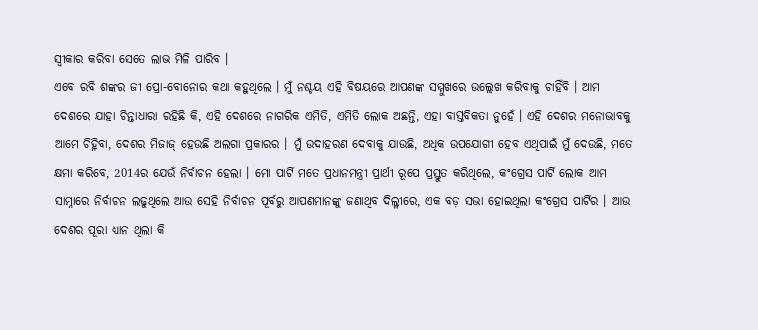ସ୍ୱୀକାର କରିବା ସେତେ ଲାଭ ମିଳି ପାରିବ ।
ଏବେ ରବି ଶଙ୍କର ଜୀ ପ୍ରୋ-ବୋନୋର କଥା କହୁଥିଲେ । ମୁଁ ନଶ୍ଚୟ ଏହି ବିଷୟରେ ଆପଣଙ୍କ ସମ୍ମୁଖରେ ଉଲ୍ଲେଖ କରିବାକୁ ଚାହିଁବି । ଆମ ଦେଶରେ ଯାହା ଚିନ୍ତାଧାରା ରହିଛି କି, ଏହି ଦେଶରେ ନାଗରିକ ଏମିତି, ଏମିତି ଲୋକ ଅଛନ୍ତି, ଏହା ବାସ୍ତବିକତା ନୁହେଁ । ଏହି ଦେଶର ମନୋଭାବକୁ ଆମେ ଚିହ୍ନିବା, ଦେଶର ମିଜାଜ୍ ହେଉଛି ଅଲଗା ପ୍ରକାରର । ମୁଁ ଉଦାହରଣ ଦେବାକୁ ଯାଉଛି, ଅଧିକ ଉପଯୋଗୀ ହେବ ଏଥିପାଇଁ ମୁଁ ଦେଉଛି, ମତେ କ୍ଷମା କରିବେ, 2014ର ଯେଉଁ ନିର୍ବାଚନ ହେଲା । ମୋ ପାର୍ଟି ମତେ ପ୍ରଧାନମନ୍ତ୍ରୀ ପ୍ରାର୍ଥୀ ରୂପେ ପ୍ରସ୍ତୁତ କରିଥିଲେ, କଂଗ୍ରେସ ପାର୍ଟି ଲୋକ ଆମ ସାମ୍ନାରେ ନିର୍ବାଚନ ଲଢୁଥିଲେ ଆଉ ସେହି ନିର୍ବାଚନ ପୂର୍ବରୁ ଆପଣମାନଙ୍କୁ ଜଣାଥିବ ଦିଲ୍ଳୀରେ, ଏକ ବଡ଼ ସଭା ହୋଇଥିଲା କଂଗ୍ରେସ ପାର୍ଟିର । ଆଉ ଦେଶର ପୂରା ଧ୍ୟାନ ଥିଲା କି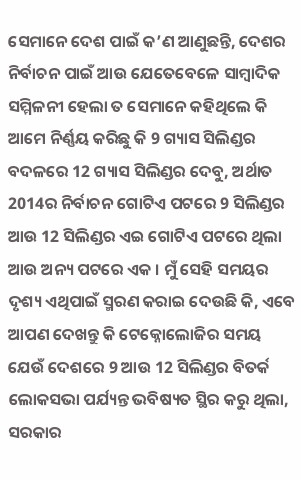ସେମାନେ ଦେଶ ପାଇଁ କ’ଣ ଆଣୁଛନ୍ତି, ଦେଶର ନିର୍ବାଚନ ପାଇଁ ଆଉ ଯେତେବେଳେ ସାମ୍ବାଦିକ ସମ୍ମିଳନୀ ହେଲା ତ ସେମାନେ କହିଥିଲେ କି ଆମେ ନିର୍ଣ୍ଣୟ କରିଛୁ କି 9 ଗ୍ୟାସ ସିଲିଣ୍ଡର ବଦଳରେ 12 ଗ୍ୟାସ ସିଲିଣ୍ଡର ଦେବୁ, ଅର୍ଥାତ 2014ର ନିର୍ବାଚନ ଗୋଟିଏ ପଟରେ 9 ସିଲିଣ୍ଡର ଆଉ 12 ସିଲିଣ୍ଡର ଏଇ ଗୋଟିଏ ପଟରେ ଥିଲା ଆଉ ଅନ୍ୟ ପଟରେ ଏକ । ମୁଁ ସେହି ସମୟର ଦୃଶ୍ୟ ଏଥିପାଇଁ ସ୍ମରଣ କରାଇ ଦେଉଛି କି, ଏବେ ଆପଣ ଦେଖନ୍ତୁ କି ଟେକ୍ନୋଲୋଜିର ସମୟ ଯେଉଁ ଦେଶରେ 9 ଆଉ 12 ସିଲିଣ୍ଡର ବିତର୍କ ଲୋକସଭା ପର୍ଯ୍ୟନ୍ତ ଭବିଷ୍ୟତ ସ୍ଥିର କରୁ ଥିଲା, ସରକାର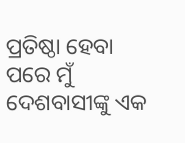ପ୍ରତିଷ୍ଠା ହେବା ପରେ ମୁଁ ଦେଶବାସୀଙ୍କୁ ଏକ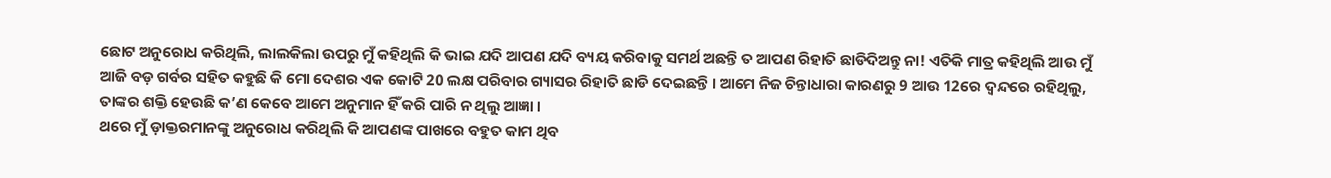ଛୋଟ ଅନୁରୋଧ କରିଥିଲି, ଲାଲକିଲା ଉପରୁ ମୁଁ କହିଥିଲି କି ଭାଇ ଯଦି ଆପଣ ଯଦି ବ୍ୟୟ କରିବାକୁ ସମର୍ଥ ଅଛନ୍ତି ତ ଆପଣ ରିହାତି ଛାଡିଦିଅନ୍ତୁ ନା! ଏତିକି ମାତ୍ର କହିଥିଲି ଆଉ ମୁଁ ଆଜି ବଡ଼ ଗର୍ବର ସହିତ କହୁଛି କି ମୋ ଦେଶର ଏକ କୋଟି 20 ଲକ୍ଷ ପରିବାର ଗ୍ୟାସର ରିହାତି ଛାଡି ଦେଇଛନ୍ତି । ଆମେ ନିଜ ଚିନ୍ତାଧାରା କାରଣରୁ 9 ଆଉ 12ରେ ଦ୍ୱନ୍ଦରେ ରହିଥିଲୁ, ତାଙ୍କର ଶକ୍ତି ହେଉଛି କ’ଣ କେବେ ଆମେ ଅନୁମାନ ହିଁ କରି ପାରି ନ ଥିଲୁ ଆଜ୍ଞା ।
ଥରେ ମୁଁ ଡ଼ାକ୍ତରମାନଙ୍କୁ ଅନୁରୋଧ କରିଥିଲି କି ଆପଣଙ୍କ ପାଖରେ ବହୁତ କାମ ଥିବ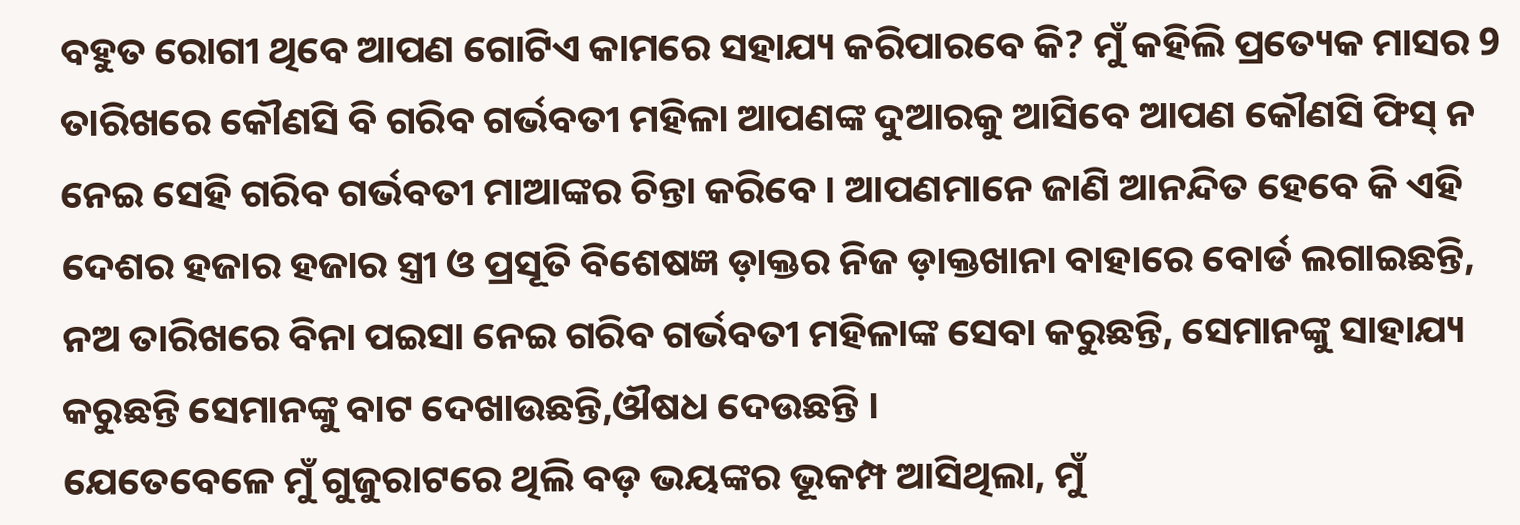ବହୁତ ରୋଗୀ ଥିବେ ଆପଣ ଗୋଟିଏ କାମରେ ସହାଯ୍ୟ କରିପାରବେ କି? ମୁଁ କହିଲି ପ୍ରତ୍ୟେକ ମାସର 9 ତାରିଖରେ କୌଣସି ବି ଗରିବ ଗର୍ଭବତୀ ମହିଳା ଆପଣଙ୍କ ଦୁଆରକୁ ଆସିବେ ଆପଣ କୌଣସି ଫିସ୍ ନ ନେଇ ସେହି ଗରିବ ଗର୍ଭବତୀ ମାଆଙ୍କର ଚିନ୍ତା କରିବେ । ଆପଣମାନେ ଜାଣି ଆନନ୍ଦିତ ହେବେ କି ଏହି ଦେଶର ହଜାର ହଜାର ସ୍ତ୍ରୀ ଓ ପ୍ରସୂତି ବିଶେଷଜ୍ଞ ଡ଼ାକ୍ତର ନିଜ ଡ଼ାକ୍ତଖାନା ବାହାରେ ବୋର୍ଡ ଲଗାଇଛନ୍ତି, ନଅ ତାରିଖରେ ବିନା ପଇସା ନେଇ ଗରିବ ଗର୍ଭବତୀ ମହିଳାଙ୍କ ସେବା କରୁଛନ୍ତି, ସେମାନଙ୍କୁ ସାହାଯ୍ୟ କରୁଛନ୍ତି ସେମାନଙ୍କୁ ବାଟ ଦେଖାଉଛନ୍ତି,ଔଷଧ ଦେଉଛନ୍ତି ।
ଯେତେବେଳେ ମୁଁ ଗୁଜୁରାଟରେ ଥିଲି ବଡ଼ ଭୟଙ୍କର ଭୂକମ୍ପ ଆସିଥିଲା, ମୁଁ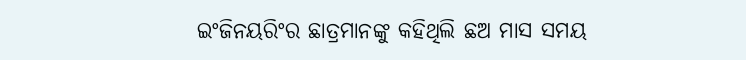ଇଂଜିନୟରିଂର ଛାତ୍ରମାନଙ୍କୁ କହିଥିଲି ଛଅ ମାସ ସମୟ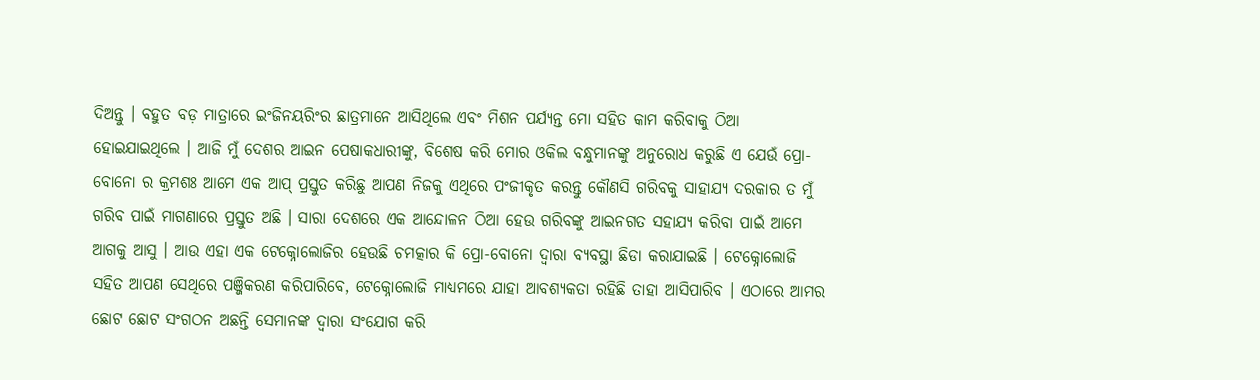ଦିଅନ୍ତୁ । ବହୁତ ବଡ଼ ମାତ୍ରାରେ ଇଂଜିନୟରିଂର ଛାତ୍ରମାନେ ଆସିଥିଲେ ଏବଂ ମିଶନ ପର୍ଯ୍ୟନ୍ତ ମୋ ସହିତ କାମ କରିବାକୁ ଠିଆ ହୋଇଯାଇଥିଲେ । ଆଜି ମୁଁ ଦେଶର ଆଇନ ପେଷାକଧାରୀଙ୍କୁ, ବିଶେଷ କରି ମୋର ଓକିଲ ବନ୍ଧୁମାନଙ୍କୁ ଅନୁରୋଧ କରୁଛି ଏ ଯେଉଁ ପ୍ରୋ-ବୋନୋ ର କ୍ରମଶଃ ଆମେ ଏକ ଆପ୍ ପ୍ରସ୍ତୁତ କରିଛୁ ଆପଣ ନିଜକୁ ଏଥିରେ ପଂଜୀକୃତ କରନ୍ତୁ କୌଣସି ଗରିବକୁ ସାହାଯ୍ୟ ଦରକାର ତ ମୁଁ ଗରିବ ପାଇଁ ମାଗଣାରେ ପ୍ରସ୍ତୁତ ଅଛି । ସାରା ଦେଶରେ ଏକ ଆନ୍ଦୋଳନ ଠିଆ ହେଉ ଗରିବଙ୍କୁ ଆଇନଗତ ସହାଯ୍ୟ କରିବା ପାଇଁ ଆମେ ଆଗକୁ ଆସୁ । ଆଉ ଏହା ଏକ ଟେକ୍ନୋଲୋଜିର ହେଉଛି ଚମତ୍କାର କି ପ୍ରୋ-ବୋନୋ ଦ୍ୱାରା ବ୍ୟବସ୍ଥା ଛିଡା କରାଯାଇଛି । ଟେକ୍ନୋଲୋଜି ସହିତ ଆପଣ ସେଥିରେ ପଞ୍ଜିକରଣ କରିପାରିବେ, ଟେକ୍ନୋଲୋଜି ମାଧ୍ୟମରେ ଯାହା ଆବଶ୍ୟକତା ରହିଛି ତାହା ଆସିପାରିବ । ଏଠାରେ ଆମର ଛୋଟ ଛୋଟ ସଂଗଠନ ଅଛନ୍ତି ସେମାନଙ୍କ ଦ୍ୱାରା ସଂଯୋଗ କରି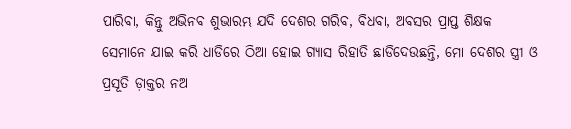ପାରିବା, କିନ୍ତୁ ଅଭିନବ ଶୁଭାରମ୍ଭ ଯଦି ଦେଶର ଗରିବ, ବିଧବା, ଅବସର ପ୍ରାପ୍ତ ଶିକ୍ଷକ ସେମାନେ ଯାଇ କରି ଧାଡିରେ ଠିଆ ହୋଇ ଗ୍ୟାସ ରିହାତି ଛାଡିଦେଉଛନ୍ତି, ମୋ ଦେଶର ସ୍ତ୍ରୀ ଓ ପ୍ରସୂତି ଡ଼ାକ୍ତର ନଅ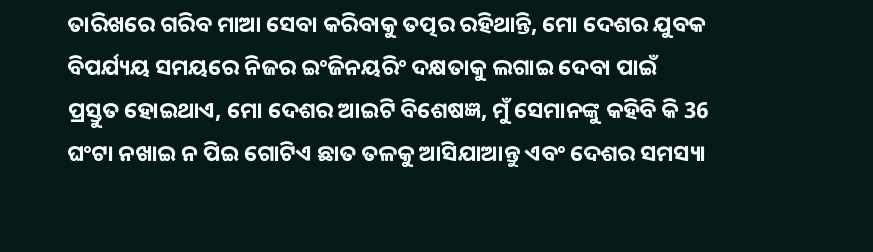ତାରିଖରେ ଗରିବ ମାଆ ସେବା କରିବାକୁ ତତ୍ପର ରହିଥାନ୍ତି, ମୋ ଦେଶର ଯୁବକ ବିପର୍ଯ୍ୟୟ ସମୟରେ ନିଜର ଇଂଜିନୟରିଂ ଦକ୍ଷତାକୁ ଲଗାଇ ଦେବା ପାଇଁ ପ୍ରସ୍ତୁତ ହୋଇଥାଏ, ମୋ ଦେଶର ଆଇଟି ବିଶେଷଜ୍ଞ, ମୁଁ ସେମାନଙ୍କୁ କହିବି କି 36 ଘଂଟା ନଖାଇ ନ ପିଇ ଗୋଟିଏ ଛାତ ତଳକୁ ଆସିଯାଆନ୍ତୁ ଏବଂ ଦେଶର ସମସ୍ୟା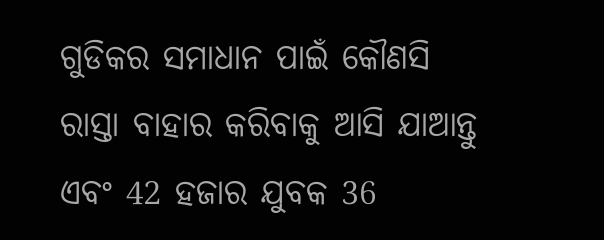ଗୁଡିକର ସମାଧାନ ପାଇଁ କୌଣସି ରାସ୍ତା ବାହାର କରିବାକୁ ଆସି ଯାଆନ୍ତୁ ଏବଂ 42 ହଜାର ଯୁବକ 36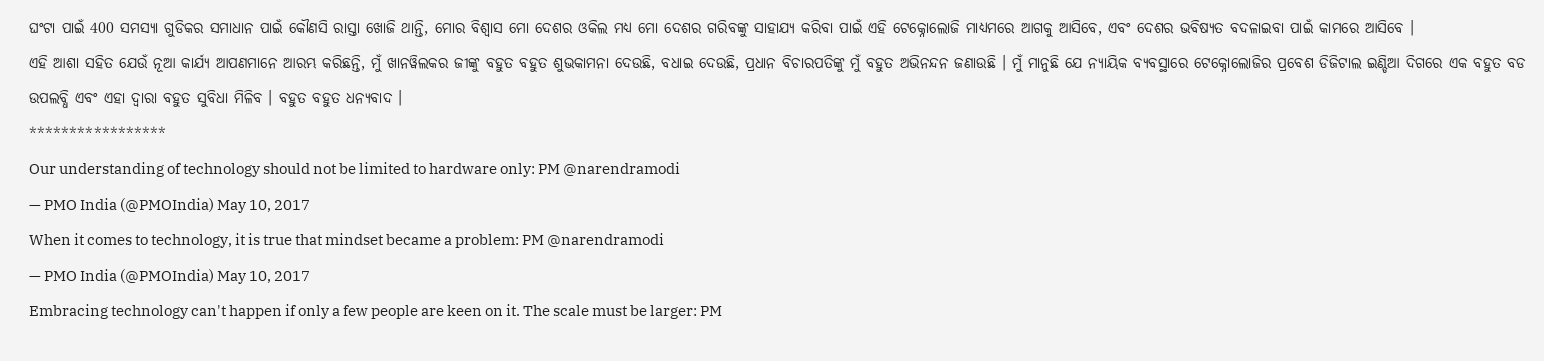ଘଂଟା ପାଇଁ 400 ସମସ୍ୟା ଗୁଡିକର ସମାଧାନ ପାଇଁ କୌଣସି ରାସ୍ତା ଖୋଜି ଥାନ୍ତି, ମୋର ବିଶ୍ୱାସ ମୋ ଦେଶର ଓକିଲ ମଧ୍ୟ ମୋ ଦେଶର ଗରିବଙ୍କୁ ସାହାଯ୍ୟ କରିବା ପାଇଁ ଏହି ଟେକ୍ନୋଲୋଜି ମାଧ୍ୟମରେ ଆଗକୁ ଆସିବେ, ଏବଂ ଦେଶର ଭବିଷ୍ୟତ ବଦଳାଇବା ପାଇଁ କାମରେ ଆସିବେ ।
ଏହି ଆଶା ସହିତ ଯେଉଁ ନୂଆ କାର୍ଯ୍ୟ ଆପଣମାନେ ଆରମ୍ଭ କରିଛନ୍ତି, ମୁଁ ଖାନୱିଲକର ଜୀଙ୍କୁ ବହୁତ ବହୁତ ଶୁଭକାମନା ଦେଉଛି, ବଧାଇ ଦେଉଛି, ପ୍ରଧାନ ବିଚାରପତିଙ୍କୁ ମୁଁ ବହୁତ ଅଭିନନ୍ଦନ ଜଣାଉଛି । ମୁଁ ମାନୁଛି ଯେ ନ୍ୟାୟିକ ବ୍ୟବସ୍ଥାରେ ଟେକ୍ନୋଲୋଜିର ପ୍ରବେଶ ଡିଜିଟାଲ ଇଣ୍ଡିଆ ଦିଗରେ ଏକ ବହୁତ ବଡ ଉପଲବ୍ଧି ଏବଂ ଏହା ଦ୍ଵାରା ବହୁତ ସୁବିଧା ମିଳିବ । ବହୁତ ବହୁତ ଧନ୍ୟବାଦ ।
*****************
Our understanding of technology should not be limited to hardware only: PM @narendramodi
— PMO India (@PMOIndia) May 10, 2017
When it comes to technology, it is true that mindset became a problem: PM @narendramodi
— PMO India (@PMOIndia) May 10, 2017
Embracing technology can't happen if only a few people are keen on it. The scale must be larger: PM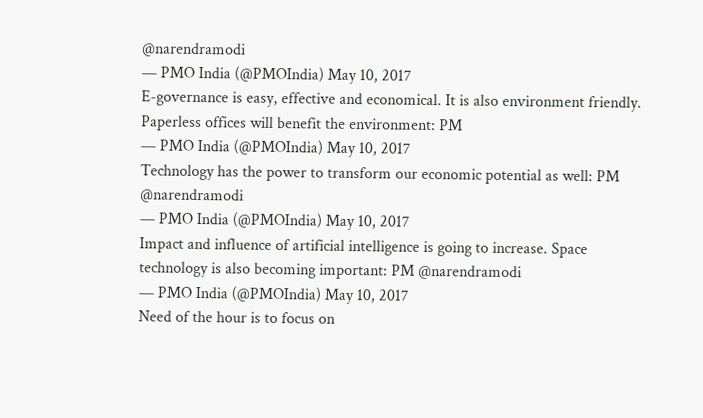@narendramodi
— PMO India (@PMOIndia) May 10, 2017
E-governance is easy, effective and economical. It is also environment friendly. Paperless offices will benefit the environment: PM
— PMO India (@PMOIndia) May 10, 2017
Technology has the power to transform our economic potential as well: PM @narendramodi
— PMO India (@PMOIndia) May 10, 2017
Impact and influence of artificial intelligence is going to increase. Space technology is also becoming important: PM @narendramodi
— PMO India (@PMOIndia) May 10, 2017
Need of the hour is to focus on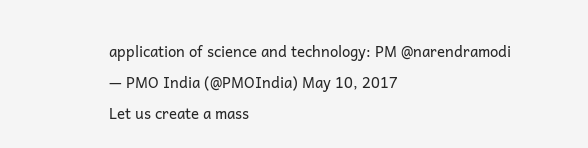application of science and technology: PM @narendramodi
— PMO India (@PMOIndia) May 10, 2017
Let us create a mass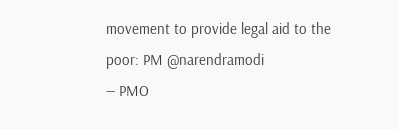movement to provide legal aid to the poor: PM @narendramodi
— PMO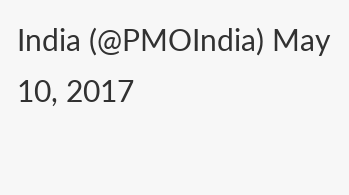India (@PMOIndia) May 10, 2017